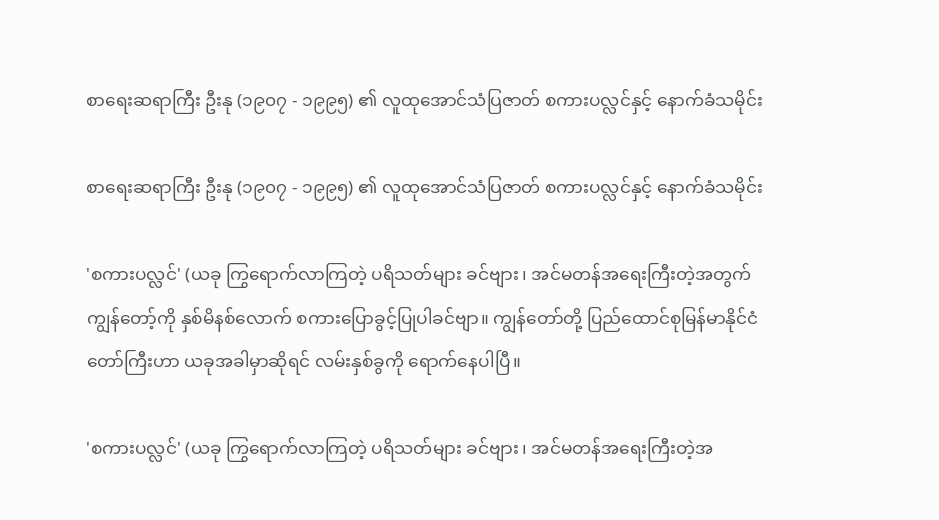စာရေးဆရာကြီး ဦးနု (၁၉၀၇ - ၁၉၉၅) ၏ လူထုအောင်သံပြဇာတ် စကားပလ္လင်နှင့် နောက်ခံသမိုင်း

စာရေးဆရာကြီး ဦးနု (၁၉၀၇ - ၁၉၉၅) ၏ လူထုအောင်သံပြဇာတ် စကားပလ္လင်နှင့် နောက်ခံသမိုင်း

'စကားပလ္လင်' (ယခု ကြွရောက်လာကြတဲ့ ပရိသတ်များ ခင်ဗျား၊ အင်မတန်အရေးကြီးတဲ့အတွက် ကျွန်တော့်ကို နှစ်မိနစ်လောက် စကားပြောခွင့်ပြုပါခင်ဗျာ။ ကျွန်တော်တို့ ပြည်ထောင်စုမြန်မာနိုင်ငံတော်ကြီးဟာ ယခုအခါမှာဆိုရင် လမ်းနှစ်ခွကို ရောက်နေပါပြီ။

'စကားပလ္လင်' (ယခု ကြွရောက်လာကြတဲ့ ပရိသတ်များ ခင်ဗျား၊ အင်မတန်အရေးကြီးတဲ့အ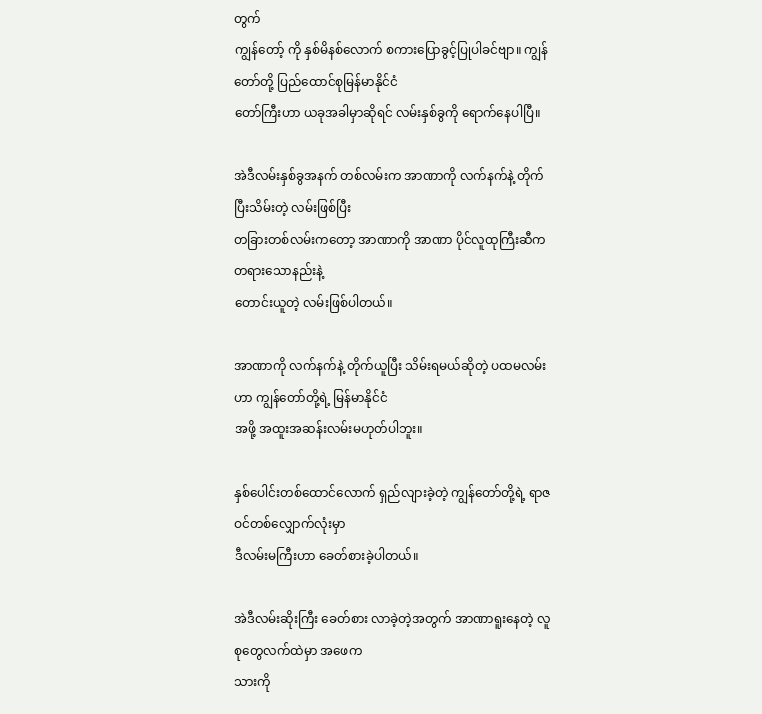တွက်
ကျွန်တော့် ကို နှစ်မိနစ်လောက် စကားပြောခွင့်ပြုပါခင်ဗျာ။ ကျွန်တော်တို့ ပြည်ထောင်စုမြန်မာနိုင်ငံ
တော်ကြီးဟာ ယခုအခါမှာဆိုရင် လမ်းနှစ်ခွကို ရောက်နေပါပြီ။

အဲဒီလမ်းနှစ်ခွအနက် တစ်လမ်းက အာဏာကို လက်နက်နဲ့ တိုက်ပြီးသိမ်းတဲ့ လမ်းဖြစ်ပြီး
တခြားတစ်လမ်းကတော့ အာဏာကို အာဏာ ပိုင်လူထုကြီးဆီက တရားသောနည်းနဲ့
တောင်းယူတဲ့ လမ်းဖြစ်ပါတယ်။

အာဏာကို လက်နက်နဲ့ တိုက်ယူပြီး သိမ်းရမယ်ဆိုတဲ့ ပထမလမ်းဟာ ကျွန်တော်တို့ရဲ့ မြန်မာနိုင်ငံ
အဖို့ အထူးအဆန်းလမ်းမဟုတ်ပါဘူး။

နှစ်ပေါင်းတစ်ထောင်လောက် ရှည်လျားခဲ့တဲ့ ကျွန်တော်တို့ရဲ့ ရာဇဝင်တစ်လျှောက်လုံးမှာ
ဒီလမ်းမကြီးဟာ ခေတ်စားခဲ့ပါတယ်။

အဲဒီလမ်းဆိုးကြီး ခေတ်စား လာခဲ့တဲ့အတွက် အာဏာရူးနေတဲ့ လူစုတွေလက်ထဲမှာ အဖေက
သားကို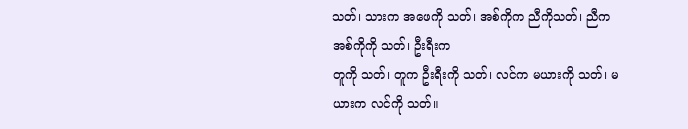သတ်၊ သားက အဖေကို သတ်၊ အစ်ကိုက ညီကိုသတ်၊ ညီက အစ်ကိုကို သတ်၊ ဦးရီးက
တူကို သတ်၊ တူက ဦးရီးကို သတ်၊ လင်က မယားကို သတ်၊ မယားက လင်ကို သတ်။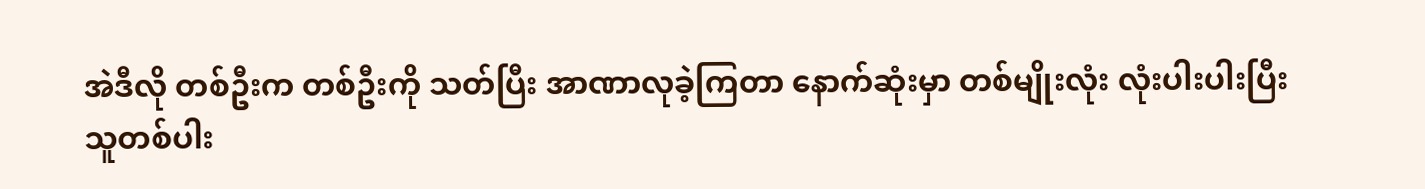အဲဒီလို တစ်ဦးက တစ်ဦးကို သတ်ပြီး အာဏာလုခဲ့ကြတာ နောက်ဆုံးမှာ တစ်မျိုးလုံး လုံးပါးပါးပြီး
သူတစ်ပါး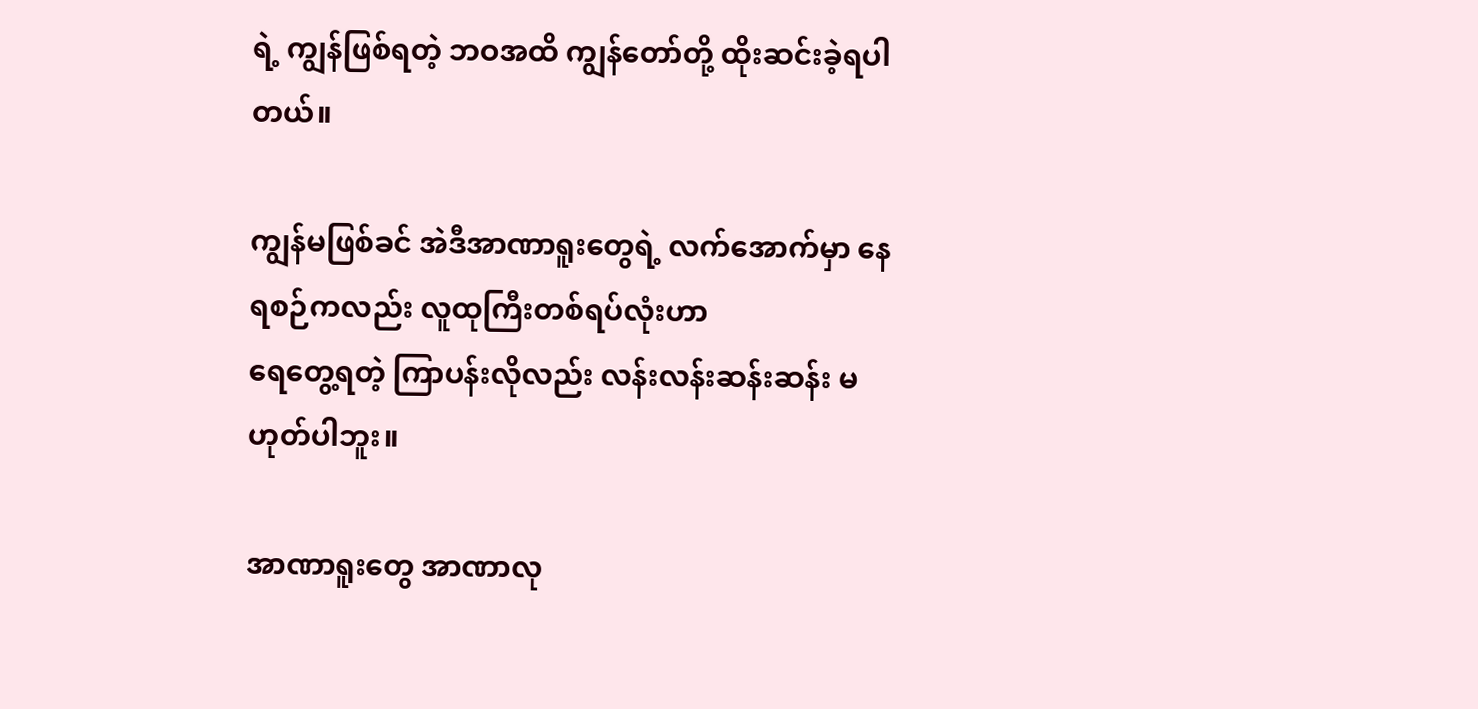ရဲ့ ကျွန်ဖြစ်ရတဲ့ ဘဝအထိ ကျွန်တော်တို့ ထိုးဆင်းခဲ့ရပါတယ်။

ကျွန်မဖြစ်ခင် အဲဒီအာဏာရူးတွေရဲ့ လက်အောက်မှာ နေရစဉ်ကလည်း လူထုကြီးတစ်ရပ်လုံးဟာ
ရေတွေ့ရတဲ့ ကြာပန်းလိုလည်း လန်းလန်းဆန်းဆန်း မဟုတ်ပါဘူး။

အာဏာရူးတွေ အာဏာလု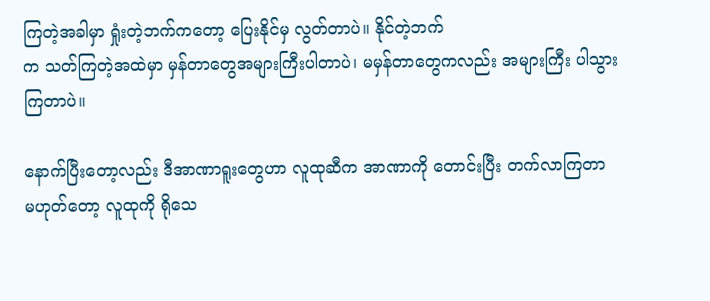ကြတဲ့အခါမှာ ရှုံးတဲ့ဘက်ကတော့ ပြေးနိုင်မှ လွတ်တာပဲ။ နိုင်တဲ့ဘက်
က သတ်ကြတဲ့အထဲမှာ မှန်တာတွေအများကြီးပါတာပဲ၊ မမှန်တာတွေကလည်း အများကြီး ပါသွား
ကြတာပဲ။

နောက်ပြီးတော့လည်း ဒီအာဏာရူးတွေဟာ လူထုဆီက အာဏာကို တောင်းပြီး တက်လာကြတာ
မဟုတ်တော့ လူထုကို ရိုသေ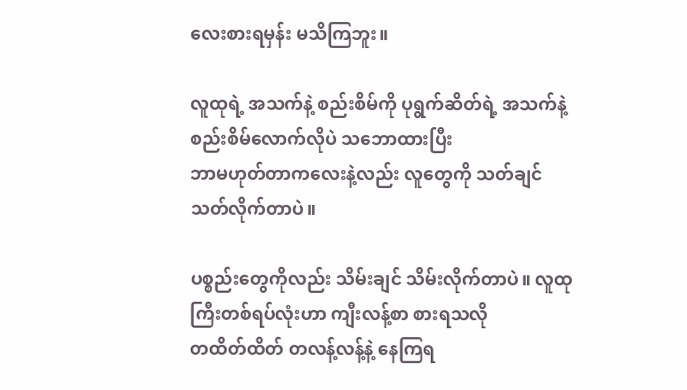လေးစားရမှန်း မသိကြဘူး။

လူထုရဲ့ အသက်နဲ့ စည်းစိမ်ကို ပုရွက်ဆိတ်ရဲ့ အသက်နဲ့ စည်းစိမ်လောက်လိုပဲ သဘောထားပြီး
ဘာမဟုတ်တာကလေးနဲ့လည်း လူတွေကို သတ်ချင် သတ်လိုက်တာပဲ။

ပစ္စည်းတွေကိုလည်း သိမ်းချင် သိမ်းလိုက်တာပဲ။ လူထုကြီးတစ်ရပ်လုံးဟာ ကျီးလန့်စာ စားရသလို
တထိတ်ထိတ် တလန့်လန့်နဲ့ နေကြရ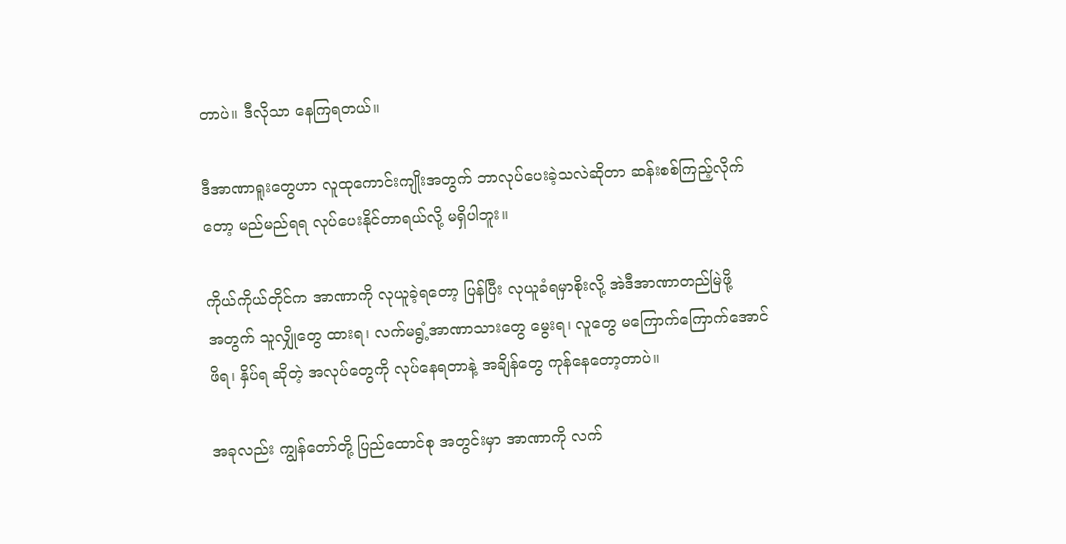တာပဲ။ ဒီလိုသာ နေကြရတယ်။

ဒီအာဏာရူးတွေဟာ လူထုကောင်းကျိုးအတွက် ဘာလုပ်ပေးခဲ့သလဲဆိုတာ ဆန်းစစ်ကြည့်လိုက်
တော့ မည်မည်ရရ လုပ်ပေးနိုင်တာရယ်လို့ မရှိပါဘူး။

ကိုယ်ကိုယ်တိုင်က အာဏာကို လုယူခဲ့ရတော့ ပြန်ပြီး လုယူခံရမှာစိုးလို့ အဲဒီအာဏာတည်မြဲဖို့
အတွက် သူလျှိုတွေ ထားရ၊ လက်မရွံ့အာဏာသားတွေ မွေးရ၊ လူတွေ မကြောက်ကြောက်အောင်
ဖိရ၊ နှိပ်ရ ဆိုတဲ့ အလုပ်တွေကို လုပ်နေရတာနဲ့ အချိန်တွေ ကုန်နေတော့တာပဲ။

အခုလည်း ကျွန်တော်တို့ ပြည်ထောင်စု အတွင်းမှာ အာဏာကို လက်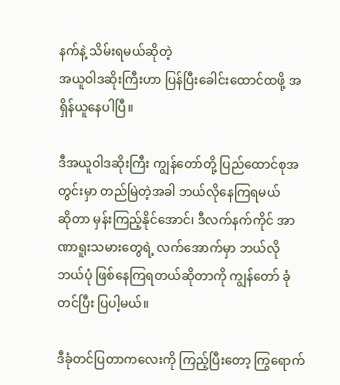နက်နဲ့ သိမ်းရမယ်ဆိုတဲ့
အယူဝါဒဆိုးကြီးဟာ ပြန်ပြီးခေါင်းထောင်ထဖို့ အရှိန်ယူနေပါပြီ။

ဒီအယူဝါဒဆိုးကြီး ကျွန်တော်တို့ ပြည်ထောင်စုအတွင်းမှာ တည်မြဲတဲ့အခါ ဘယ်လိုနေကြရမယ်
ဆိုတာ မှန်းကြည့်နိုင်အောင်၊ ဒီလက်နက်ကိုင် အာဏာရူးသမားတွေရဲ့ လက်အောက်မှာ ဘယ်လို
ဘယ်ပုံ ဖြစ်နေကြရတယ်ဆိုတာကို ကျွန်တော် ခုံတင်ပြီး ပြပါ့မယ်။

ဒီခုံတင်ပြတာကလေးကို ကြည့်ပြီးတော့ ကြွရောက်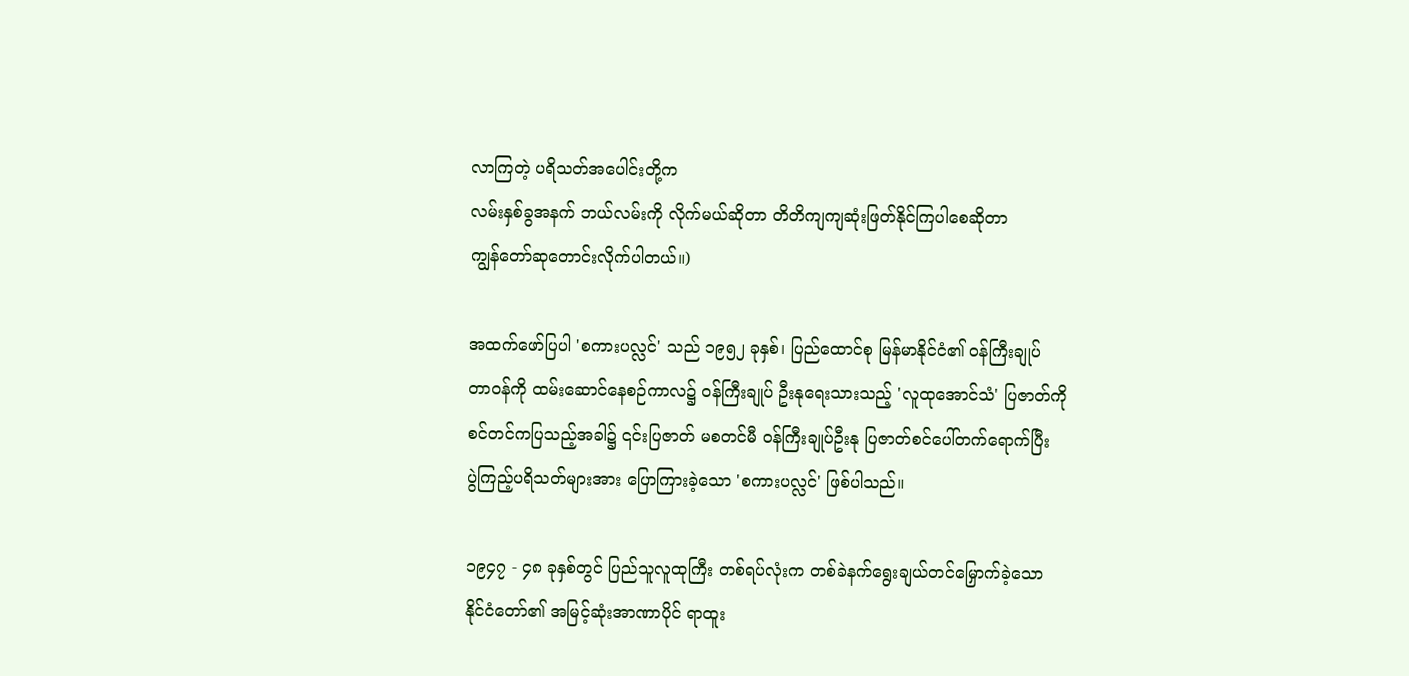လာကြတဲ့ ပရိသတ်အပေါင်းတို့က
လမ်းနှစ်ခွအနက် ဘယ်လမ်းကို လိုက်မယ်ဆိုတာ တိတိကျကျဆုံးဖြတ်နိုင်ကြပါစေဆိုတာ
ကျွန်တော်ဆုတောင်းလိုက်ပါတယ်။)

အထက်ဖော်ပြပါ 'စကားပလ္လင်' သည် ၁၉၅၂ ခုနှစ်၊ ပြည်ထောင်စု မြန်မာနိုင်ငံ၏ ၀န်ကြီးချုပ်
တာဝန်ကို ထမ်းဆောင်နေစဉ်ကာလ၌ ၀န်ကြီးချုပ် ဦးနုရေးသားသည့် 'လူထုအောင်သံ' ပြဇာတ်ကို
စင်တင်ကပြသည့်အခါ၌ ၎င်းပြဇာတ် မစတင်မီ ၀န်ကြီးချုပ်ဦးနု ပြဇာတ်စင်ပေါ်တက်ရောက်ပြီး
ပွဲကြည့်ပရိသတ်များအား ပြောကြားခဲ့သော 'စကားပလ္လင်' ဖြစ်ပါသည်။

၁၉၄၇ - ၄၈ ခုနှစ်တွင် ပြည်သူလူထုကြီး တစ်ရပ်လုံးက တစ်ခဲနက်ရွေးချယ်တင်မြှောက်ခဲ့သော
နိုင်ငံတော်၏ အမြင့်ဆုံးအာဏာပိုင် ရာထူး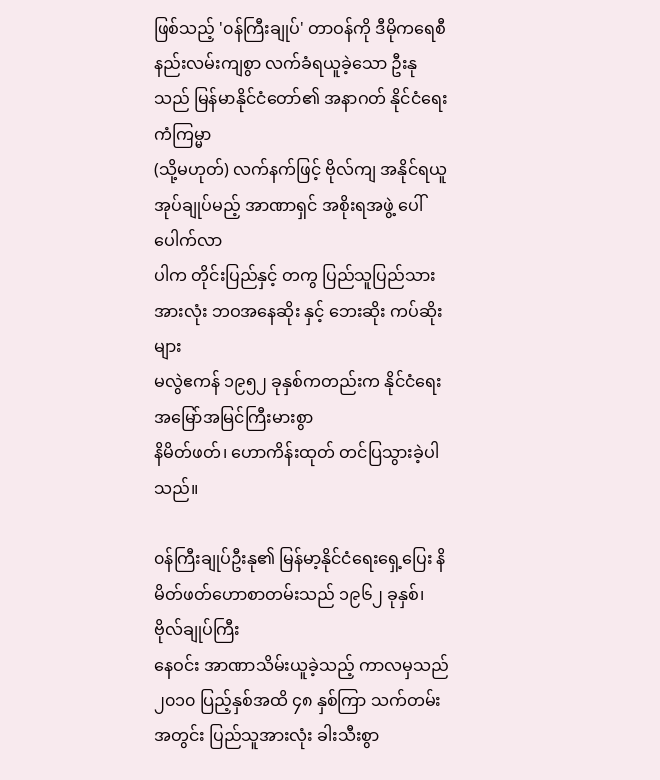ဖြစ်သည့် '၀န်ကြီးချုပ်' တာဝန်ကို ဒီမိုကရေစီ
နည်းလမ်းကျစွာ လက်ခံရယူခဲ့သော ဦးနုသည် မြန်မာနိုင်ငံတော်၏ အနာဂတ် နိုင်ငံရေး ကံကြမ္မာ
(သို့မဟုတ်) လက်နက်ဖြင့် ဗိုလ်ကျ အနိုင်ရယူအုပ်ချုပ်မည့် အာဏာရှင် အစိုးရအဖွဲ့ ပေါ်ပေါက်လာ
ပါက တိုင်းပြည်နှင့် တကွ ပြည်သူပြည်သားအားလုံး ဘဝအနေဆိုး နှင့် ဘေးဆိုး ကပ်ဆိုးများ
မလွဲဧကန် ၁၉၅၂ ခုနှစ်ကတည်းက နိုင်ငံရေး အမြော်အမြင်ကြီးမားစွာ
နိမိတ်ဖတ်၊ ဟောကိန်းထုတ် တင်ပြသွားခဲ့ပါသည်။

၀န်ကြီးချုပ်ဦးနု၏ မြန်မာ့နိုင်ငံရေးရှေ့ပြေး နိမိတ်ဖတ်ဟောစာတမ်းသည် ၁၉၆၂ ခုနှစ်၊ ဗိုလ်ချုပ်ကြီး
နေဝင်း အာဏာသိမ်းယူခဲ့သည့် ကာလမှသည် ၂၀၁၀ ပြည့်နှစ်အထိ ၄၈ နှစ်ကြာ သက်တမ်း
အတွင်း ပြည်သူအားလုံး ခါးသီးစွာ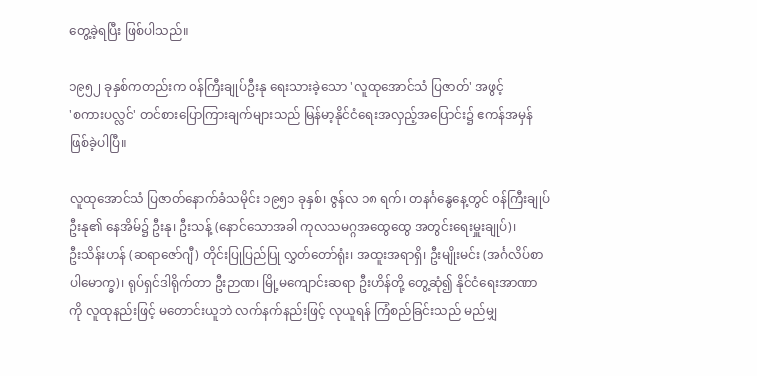တွေ့ခဲ့ရပြီး ဖြစ်ပါသည်။

၁၉၅၂ ခုနှစ်ကတည်းက ၀န်ကြီးချုပ်ဦးနု ရေးသားခဲ့သော 'လူထုအောင်သံ ပြဇာတ်' အဖွင့်
'စကားပလ္လင်' တင်စားပြောကြားချက်များသည် မြန်မာ့နိုင်ငံရေးအလှည့်အပြောင်း၌ ဧကန်အမှန်
ဖြစ်ခဲ့ပါပြီ။

လူထုအောင်သံ ပြဇာတ်နောက်ခံသမိုင်း ၁၉၅၁ ခုနှစ်၊ ဇွန်လ ၁၈ ရက်၊ တနင်္ဂနွေနေ့တွင် ၀န်ကြီးချုပ်
ဦးနု၏ နေအိမ်၌ ဦးနု၊ ဦးသန့် (နောင်သောအခါ ကုလသမဂ္ဂအထွေထွေ အတွင်းရေးမှူးချုပ်)၊
ဦးသိန်းဟန် (ဆရာဇော်ဂျီ) တိုင်းပြုပြည်ပြု လွှတ်တော်ရုံး၊ အထူးအရာရှိ၊ ဦးမျိုးမင်း (အင်္ဂလိပ်စာ
ပါမောက္ခ)၊ ရုပ်ရှင်ဒါရိုက်တာ ဦးဉာဏ၊ မြို့မကျောင်းဆရာ ဦးဟိန်တို့ တွေ့ဆုံ၍ နိုင်ငံရေးအာဏာ
ကို လူထုနည်းဖြင့် မတောင်းယူဘဲ လက်နက်နည်းဖြင့် လုယူရန် ကြံစည်ခြင်းသည် မည်မျှ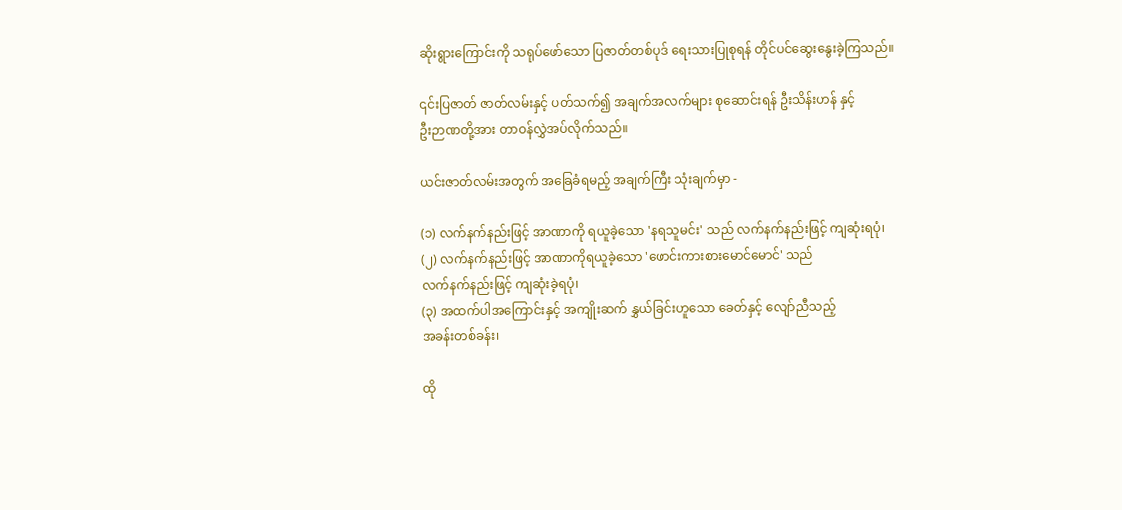ဆိုးရွားကြောင်းကို သရုပ်ဖော်သော ပြဇာတ်တစ်ပုဒ် ရေးသားပြုစုရန် တိုင်ပင်ဆွေးနွေးခဲ့ကြသည်။

၎င်းပြဇာတ် ဇာတ်လမ်းနှင့် ပတ်သက်၍ အချက်အလက်များ စုဆောင်းရန် ဦးသိန်းဟန် နှင့်
ဦးဉာဏတို့အား တာဝန်လွှဲအပ်လိုက်သည်။

ယင်းဇာတ်လမ်းအတွက် အခြေခံရမည့် အချက်ကြီး သုံးချက်မှာ -

(၁) လက်နက်နည်းဖြင့် အာဏာကို ရယူခဲ့သော 'နရသူမင်း' သည် လက်နက်နည်းဖြင့် ကျဆုံးရပုံ၊
(၂) လက်နက်နည်းဖြင့် အာဏာကိုရယူခဲ့သော 'ဖောင်းကားစားမောင်မောင်' သည်
လက်နက်နည်းဖြင့် ကျဆုံးခဲ့ရပုံ၊
(၃) အထက်ပါအကြောင်းနှင့် အကျိုးဆက် နွှယ်ခြင်းဟူသော ခေတ်နှင့် လျော်ညီသည့်
အခန်းတစ်ခန်း၊

ထို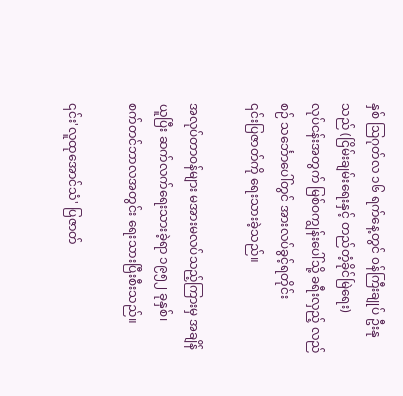နှစ် ဩဂုတ်လ ၁၆ ရက်နေ့တွင် ၀န်ကြီးချုပ် ဦးနုသည် (ငြိမ်းချမ်းရေးနှင့် တည်တံ့ခိုင်မြဲရေး)
လုပ်ငန်းအတွက် မြစ်ဝကျွန်းပေါ်သို့ ခရီးလှည့် လည်စဉ် သင်္ဘောပေါ်တွင် အားလပ်ခွင့်ရတိုင်း
၎င်းပြဇာတ်ကို ရေးသားခဲ့သည်။

အလုပ်တာဝန်များ မအားမလပ်သည့်ကြားမှ အချိန်ယူပြီး ဆက်လက်ရေးသားခဲ့ရာ ၁၉၅၂ ခုနှစ်၊
စက်တင်ဘာလအတွင်း ရေးသားပြီးစီးသည်။

၎င်း'လူထုအောင်သံ' ပြဇာတ်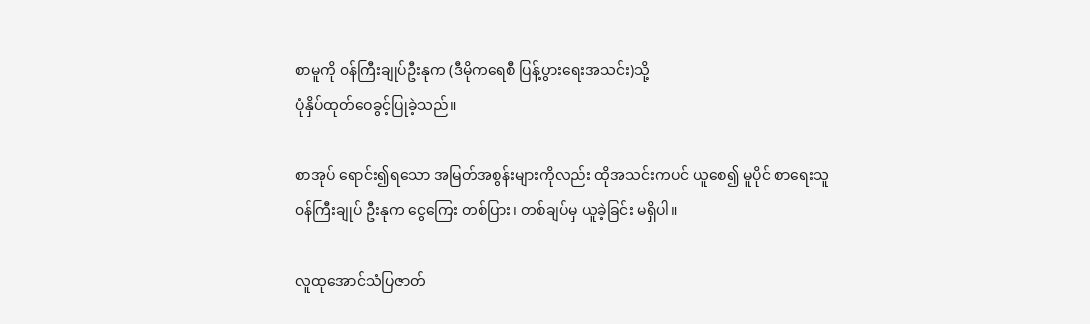စာမူကို ၀န်ကြီးချုပ်ဦးနုက (ဒီမိုကရေစီ ပြန့်ပွားရေးအသင်း)သို့
ပုံနှိပ်ထုတ်ဝေခွင့်ပြုခဲ့သည်။

စာအုပ် ရောင်း၍ရသော အမြတ်အစွန်းများကိုလည်း ထိုအသင်းကပင် ယူစေ၍ မူပိုင် စာရေးသူ
၀န်ကြီးချုပ် ဦးနုက ငွေကြေး တစ်ပြား၊ တစ်ချပ်မှ ယူခဲ့ခြင်း မရှိပါ။

လူထုအောင်သံပြဇာတ်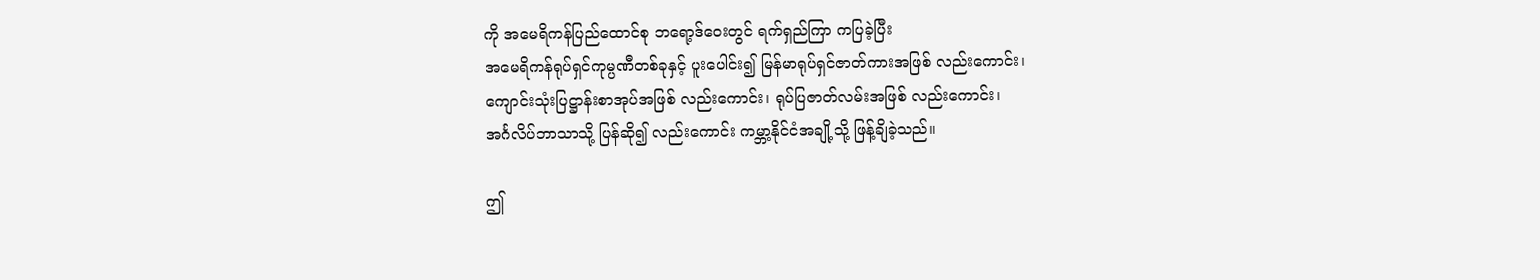ကို အမေရိကန်ပြည်ထောင်စု ဘရော့ဒ်ဝေးတွင် ရက်ရှည်ကြာ ကပြခဲ့ပြီး
အမေရိကန်ရုပ်ရှင်ကုမ္ပဏီတစ်ခုနှင့် ပူးပေါင်း၍ မြန်မာရုပ်ရှင်ဇာတ်ကားအဖြစ် လည်းကောင်း၊
ကျောင်းသုံးပြဋ္ဌာန်းစာအုပ်အဖြစ် လည်းကောင်း၊ ရုပ်ပြဇာတ်လမ်းအဖြစ် လည်းကောင်း၊
အင်္ဂလိပ်ဘာသာသို့ ပြန်ဆို၍ လည်းကောင်း ကမ္ဘာ့နိုင်ငံအချို့သို့ ဖြန့်ချိခဲ့သည်။

ဤ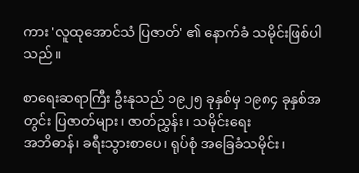ကား 'လူထုအောင်သံ ပြဇာတ်' ၏ နောက်ခံ သမိုင်းဖြစ်ပါသည်။

စာရေးဆရာကြီး ဦးနုသည် ၁၉၂၅ ခုနှစ်မှ ၁၉၈၄ ခုနှစ်အတွင်း ပြဇာတ်များ၊ ဇာတ်ညွှန်း၊ သမိုင်းရေး
အဘိဓာန်၊ ခရီးသွားစာပေ၊ ရုပ်စုံ အခြေခံသမိုင်း၊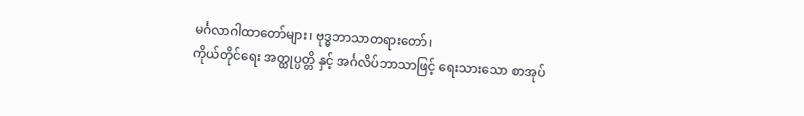မင်္ဂလာဂါထာတော်များ၊ ဗုဒ္ဓဘာသာတရားတော်၊
ကိုယ်တိုင်ရေး အတ္ထုပ္ပတ္တိ နှင့် အင်္ဂလိပ်ဘာသာဖြင့် ရေးသားသော စာအုပ်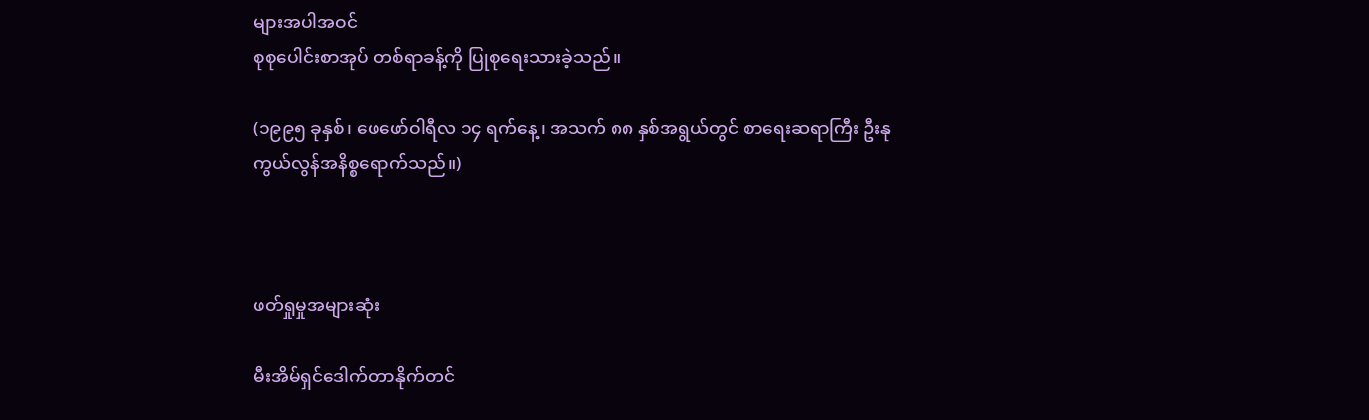များအပါအဝင်
စုစုပေါင်းစာအုပ် တစ်ရာခန့်ကို ပြုစုရေးသားခဲ့သည်။

(၁၉၉၅ ခုနှစ်၊ ဖေဖော်ဝါရီလ ၁၄ ရက်နေ့၊ အသက် ၈၈ နှစ်အရွယ်တွင် စာရေးဆရာကြီး ဦးနု
ကွယ်လွန်အနိစ္စရောက်သည်။)



ဖတ်ရှုမှုအများဆုံး

မီးအိမ်ရှင်ဒေါက်တာနိုက်တင်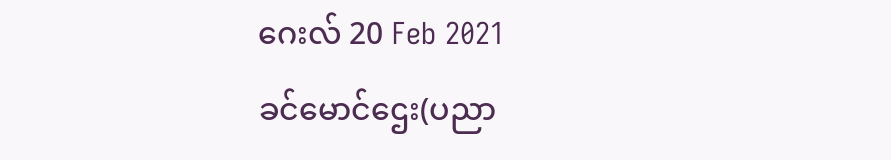ဂေးလ် 20 Feb 2021
ခင်မောင်ဌေး(ပညာ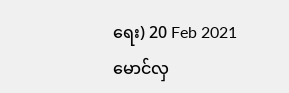ရေး) 20 Feb 2021
မောင်လှ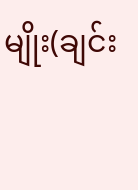မျိုး(ချင်း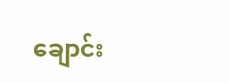ချောင်း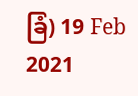ခြံ) 19 Feb 2021